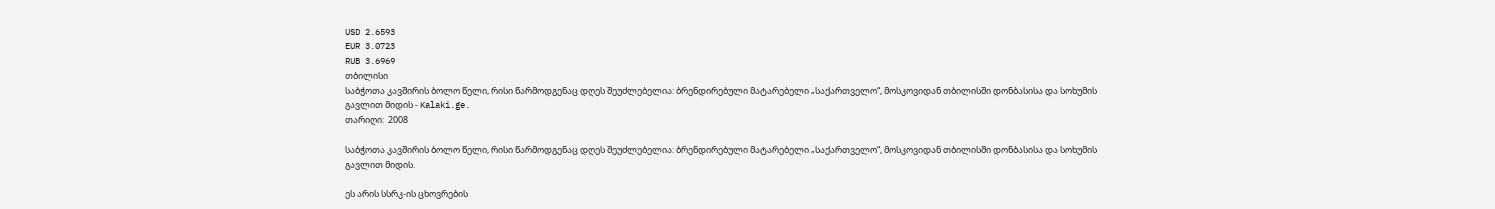USD 2.6593
EUR 3.0723
RUB 3.6969
თბილისი
საბჭოთა კავშირის ბოლო წელი, რისი წარმოდგენაც დღეს შეუძლებელია: ბრენდირებული მატარებელი „საქართველო“, მოსკოვიდან თბილისში დონბასისა და სოხუმის გავლით მიდის - Kalaki.ge.
თარიღი:  2008

საბჭოთა კავშირის ბოლო წელი, რისი წარმოდგენაც დღეს შეუძლებელია: ბრენდირებული მატარებელი „საქართველო“, მოსკოვიდან თბილისში დონბასისა და სოხუმის გავლით მიდის.

ეს არის სსრკ-ის ცხოვრების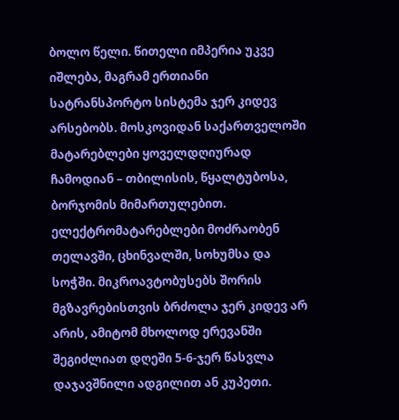ბოლო წელი. წითელი იმპერია უკვე იშლება, მაგრამ ერთიანი სატრანსპორტო სისტემა ჯერ კიდევ არსებობს. მოსკოვიდან საქართველოში მატარებლები ყოველდღიურად ჩამოდიან – თბილისის, წყალტუბოსა, ბორჯომის მიმართულებით. ელექტრომატარებლები მოძრაობენ თელავში, ცხინვალში, სოხუმსა და სოჭში. მიკროავტობუსებს შორის მგზავრებისთვის ბრძოლა ჯერ კიდევ არ არის, ამიტომ მხოლოდ ერევანში შეგიძლიათ დღეში 5-6-ჯერ წასვლა დაჯავშნილი ადგილით ან კუპეთი.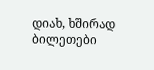დიახ, ხშირად ბილეთები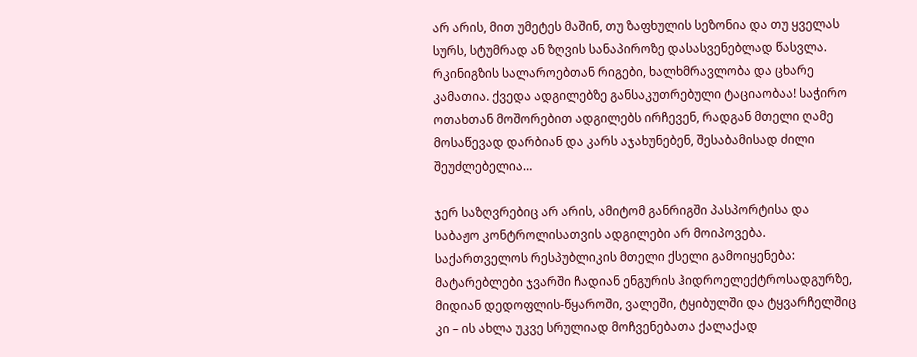არ არის, მით უმეტეს მაშინ, თუ ზაფხულის სეზონია და თუ ყველას სურს, სტუმრად ან ზღვის სანაპიროზე დასასვენებლად წასვლა. რკინიგზის სალაროებთან რიგები, ხალხმრავლობა და ცხარე კამათია. ქვედა ადგილებზე განსაკუთრებული ტაციაობაა! საჭირო ოთახთან მოშორებით ადგილებს ირჩევენ, რადგან მთელი ღამე მოსაწევად დარბიან და კარს აჯახუნებენ, შესაბამისად ძილი შეუძლებელია…

ჯერ საზღვრებიც არ არის, ამიტომ განრიგში პასპორტისა და საბაჟო კონტროლისათვის ადგილები არ მოიპოვება. საქართველოს რესპუბლიკის მთელი ქსელი გამოიყენება: მატარებლები ჯვარში ჩადიან ენგურის ჰიდროელექტროსადგურზე, მიდიან დედოფლის-წყაროში, ვალეში, ტყიბულში და ტყვარჩელშიც კი – ის ახლა უკვე სრულიად მოჩვენებათა ქალაქად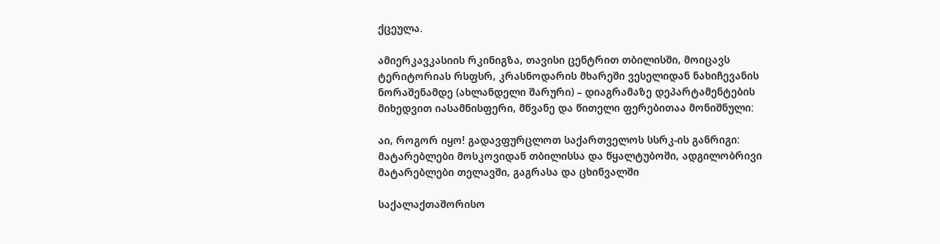ქცეულა.

ამიერკავკასიის რკინიგზა, თავისი ცენტრით თბილისში, მოიცავს ტერიტორიას რსფსრ, კრასნოდარის მხარეში ვესელიდან ნახიჩევანის ნორაშენამდე (ახლანდელი შარური) – დიაგრამაზე დეპარტამენტების მიხედვით იასამნისფერი, მწვანე და წითელი ფერებითაა მონიშნული:

აი, როგორ იყო! გადავფურცლოთ საქართველოს სსრკ-ის განრიგი: მატარებლები მოსკოვიდან თბილისსა და წყალტუბოში, ადგილობრივი მატარებლები თელავში, გაგრასა და ცხინვალში

საქალაქთაშორისო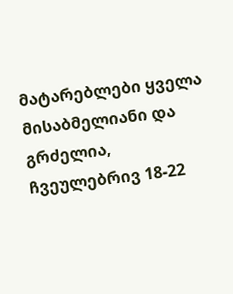მატარებლები ყველა მისაბმელიანი და გრძელია, ჩვეულებრივ 18-22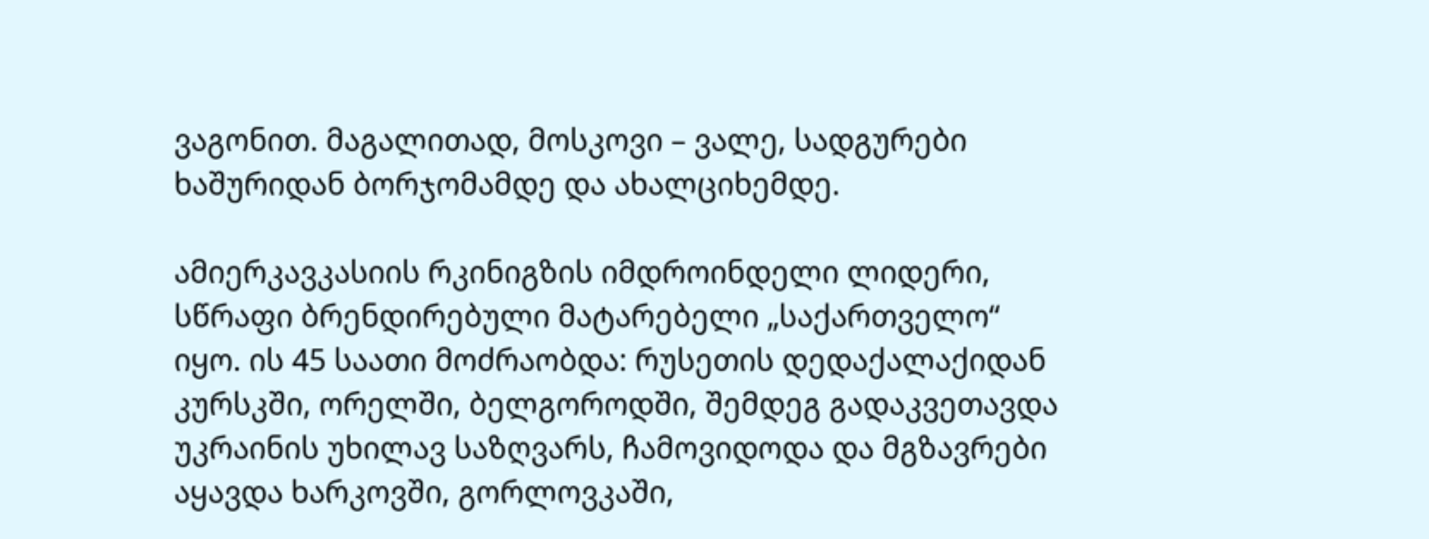ვაგონით. მაგალითად, მოსკოვი – ვალე, სადგურები ხაშურიდან ბორჯომამდე და ახალციხემდე.

ამიერკავკასიის რკინიგზის იმდროინდელი ლიდერი, სწრაფი ბრენდირებული მატარებელი „საქართველო“ იყო. ის 45 საათი მოძრაობდა: რუსეთის დედაქალაქიდან კურსკში, ორელში, ბელგოროდში, შემდეგ გადაკვეთავდა უკრაინის უხილავ საზღვარს, ჩამოვიდოდა და მგზავრები აყავდა ხარკოვში, გორლოვკაში,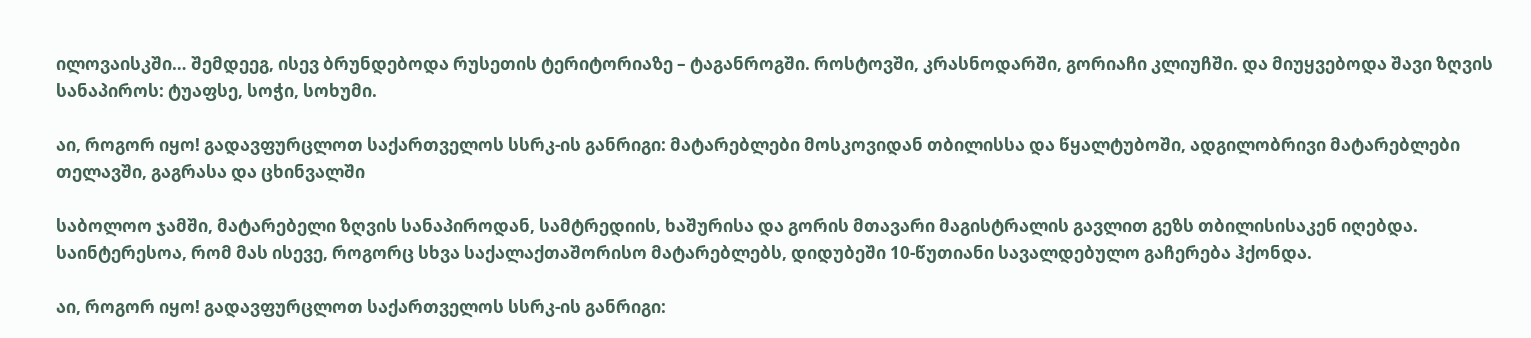ილოვაისკში… შემდეეგ, ისევ ბრუნდებოდა რუსეთის ტერიტორიაზე – ტაგანროგში. როსტოვში, კრასნოდარში, გორიაჩი კლიუჩში. და მიუყვებოდა შავი ზღვის სანაპიროს: ტუაფსე, სოჭი, სოხუმი.

აი, როგორ იყო! გადავფურცლოთ საქართველოს სსრკ-ის განრიგი: მატარებლები მოსკოვიდან თბილისსა და წყალტუბოში, ადგილობრივი მატარებლები თელავში, გაგრასა და ცხინვალში

საბოლოო ჯამში, მატარებელი ზღვის სანაპიროდან, სამტრედიის, ხაშურისა და გორის მთავარი მაგისტრალის გავლით გეზს თბილისისაკენ იღებდა. საინტერესოა, რომ მას ისევე, როგორც სხვა საქალაქთაშორისო მატარებლებს, დიდუბეში 10-წუთიანი სავალდებულო გაჩერება ჰქონდა.

აი, როგორ იყო! გადავფურცლოთ საქართველოს სსრკ-ის განრიგი: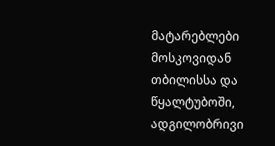მატარებლები მოსკოვიდან თბილისსა და წყალტუბოში, ადგილობრივი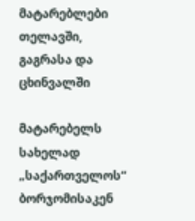მატარებლები თელავში, გაგრასა და ცხინვალში

მატარებელს სახელად „საქართველოს“ ბორჯომისაკენ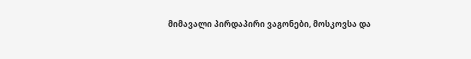მიმავალი პირდაპირი ვაგონები, მოსკოვსა და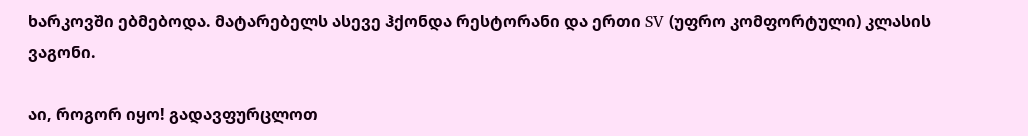ხარკოვში ებმებოდა. მატარებელს ასევე ჰქონდა რესტორანი და ერთი SV (უფრო კომფორტული) კლასის ვაგონი.

აი, როგორ იყო! გადავფურცლოთ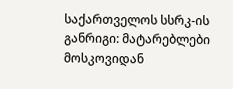საქართველოს სსრკ-ის განრიგი: მატარებლები მოსკოვიდან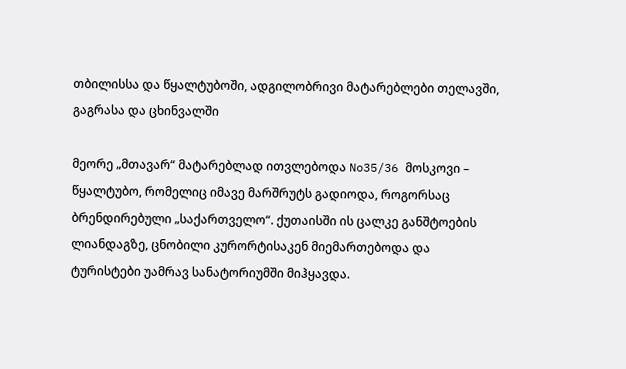თბილისსა და წყალტუბოში, ადგილობრივი მატარებლები თელავში, გაგრასა და ცხინვალში

მეორე „მთავარ“ მატარებლად ითვლებოდა No35/36 მოსკოვი – წყალტუბო, რომელიც იმავე მარშრუტს გადიოდა, როგორსაც ბრენდირებული „საქართველო“. ქუთაისში ის ცალკე განშტოების ლიანდაგზე, ცნობილი კურორტისაკენ მიემართებოდა და ტურისტები უამრავ სანატორიუმში მიჰყავდა.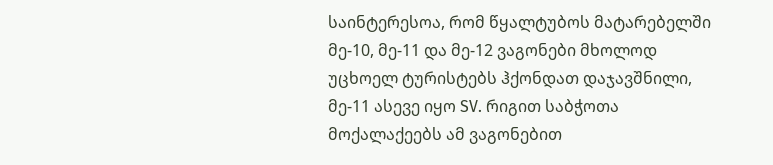საინტერესოა, რომ წყალტუბოს მატარებელში მე-10, მე-11 და მე-12 ვაგონები მხოლოდ უცხოელ ტურისტებს ჰქონდათ დაჯავშნილი, მე-11 ასევე იყო SV. რიგით საბჭოთა მოქალაქეებს ამ ვაგონებით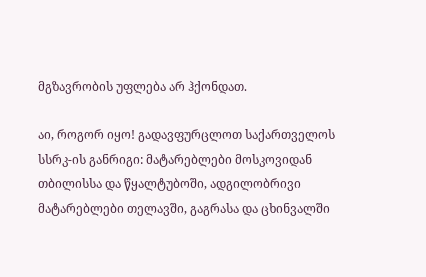მგზავრობის უფლება არ ჰქონდათ.

აი, როგორ იყო! გადავფურცლოთ საქართველოს სსრკ-ის განრიგი: მატარებლები მოსკოვიდან თბილისსა და წყალტუბოში, ადგილობრივი მატარებლები თელავში, გაგრასა და ცხინვალში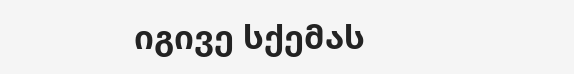იგივე სქემას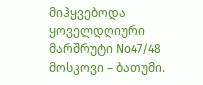მიჰყვებოდა ყოველდღიური მარშრუტი No47/48 მოსკოვი – ბათუმი.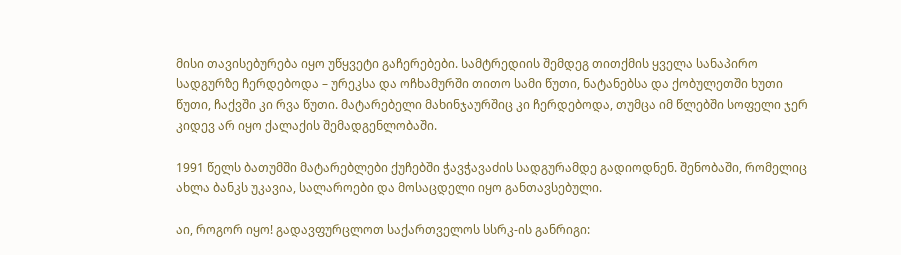მისი თავისებურება იყო უწყვეტი გაჩერებები. სამტრედიის შემდეგ თითქმის ყველა სანაპირო სადგურზე ჩერდებოდა – ურეკსა და ოჩხამურში თითო სამი წუთი, ნატანებსა და ქობულეთში ხუთი წუთი, ჩაქვში კი რვა წუთი. მატარებელი მახინჯაურშიც კი ჩერდებოდა, თუმცა იმ წლებში სოფელი ჯერ კიდევ არ იყო ქალაქის შემადგენლობაში.

1991 წელს ბათუმში მატარებლები ქუჩებში ჭავჭავაძის სადგურამდე გადიოდნენ. შენობაში, რომელიც ახლა ბანკს უკავია, სალაროები და მოსაცდელი იყო განთავსებული.

აი, როგორ იყო! გადავფურცლოთ საქართველოს სსრკ-ის განრიგი: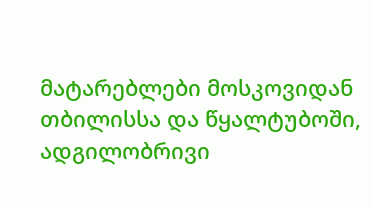მატარებლები მოსკოვიდან თბილისსა და წყალტუბოში, ადგილობრივი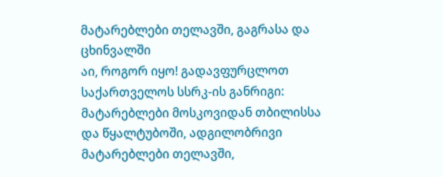მატარებლები თელავში, გაგრასა და ცხინვალში
აი, როგორ იყო! გადავფურცლოთ საქართველოს სსრკ-ის განრიგი: მატარებლები მოსკოვიდან თბილისსა და წყალტუბოში, ადგილობრივი მატარებლები თელავში,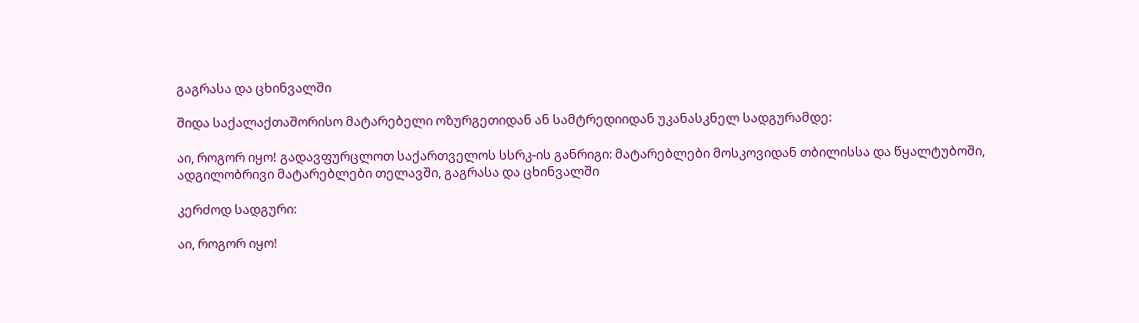გაგრასა და ცხინვალში

შიდა საქალაქთაშორისო მატარებელი ოზურგეთიდან ან სამტრედიიდან უკანასკნელ სადგურამდე:

აი, როგორ იყო! გადავფურცლოთ საქართველოს სსრკ-ის განრიგი: მატარებლები მოსკოვიდან თბილისსა და წყალტუბოში, ადგილობრივი მატარებლები თელავში, გაგრასა და ცხინვალში

კერძოდ სადგური:

აი, როგორ იყო!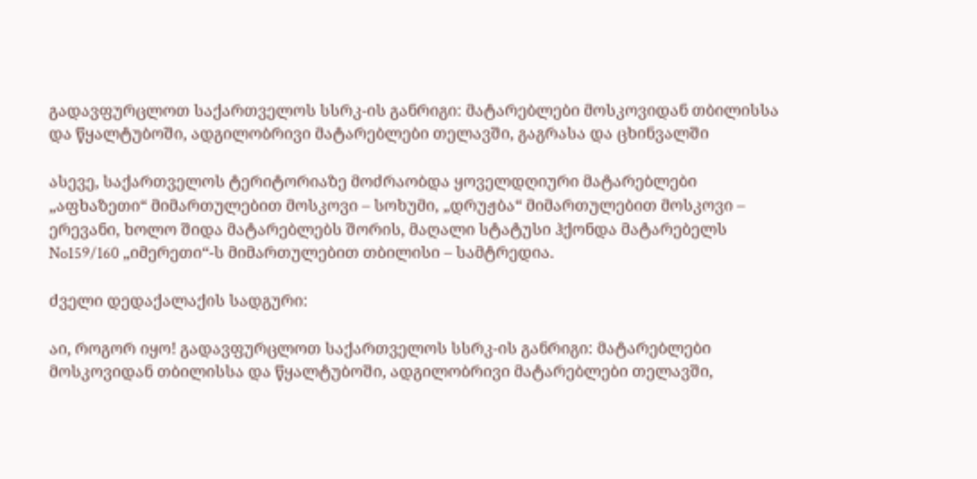გადავფურცლოთ საქართველოს სსრკ-ის განრიგი: მატარებლები მოსკოვიდან თბილისსა და წყალტუბოში, ადგილობრივი მატარებლები თელავში, გაგრასა და ცხინვალში

ასევე, საქართველოს ტერიტორიაზე მოძრაობდა ყოველდღიური მატარებლები „აფხაზეთი“ მიმართულებით მოსკოვი – სოხუმი, „დრუჟბა“ მიმართულებით მოსკოვი – ერევანი, ხოლო შიდა მატარებლებს შორის, მაღალი სტატუსი ჰქონდა მატარებელს No159/160 „იმერეთი“-ს მიმართულებით თბილისი – სამტრედია.

ძველი დედაქალაქის სადგური:

აი, როგორ იყო! გადავფურცლოთ საქართველოს სსრკ-ის განრიგი: მატარებლები მოსკოვიდან თბილისსა და წყალტუბოში, ადგილობრივი მატარებლები თელავში,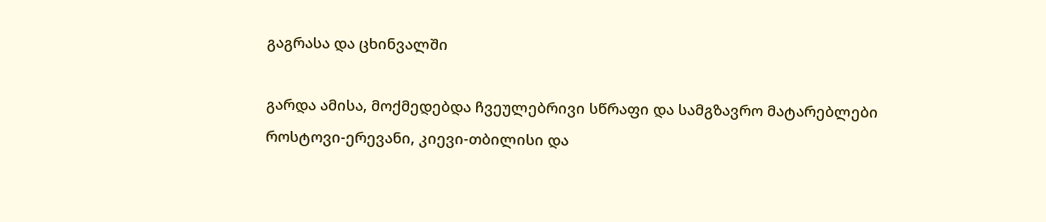გაგრასა და ცხინვალში

გარდა ამისა, მოქმედებდა ჩვეულებრივი სწრაფი და სამგზავრო მატარებლები როსტოვი-ერევანი, კიევი-თბილისი და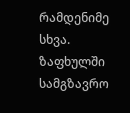რამდენიმე სხვა. ზაფხულში სამგზავრო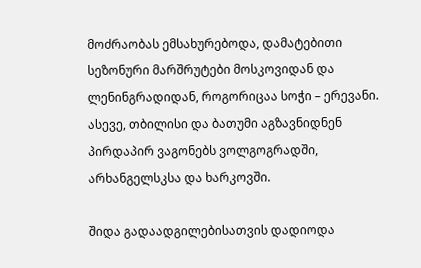მოძრაობას ემსახურებოდა, დამატებითი სეზონური მარშრუტები მოსკოვიდან და ლენინგრადიდან, როგორიცაა სოჭი – ერევანი. ასევე, თბილისი და ბათუმი აგზავნიდნენ პირდაპირ ვაგონებს ვოლგოგრადში, არხანგელსკსა და ხარკოვში.

შიდა გადაადგილებისათვის დადიოდა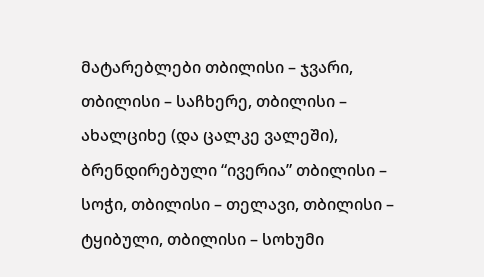მატარებლები თბილისი – ჯვარი, თბილისი – საჩხერე, თბილისი – ახალციხე (და ცალკე ვალეში), ბრენდირებული “ივერია” თბილისი – სოჭი, თბილისი – თელავი, თბილისი – ტყიბული, თბილისი – სოხუმი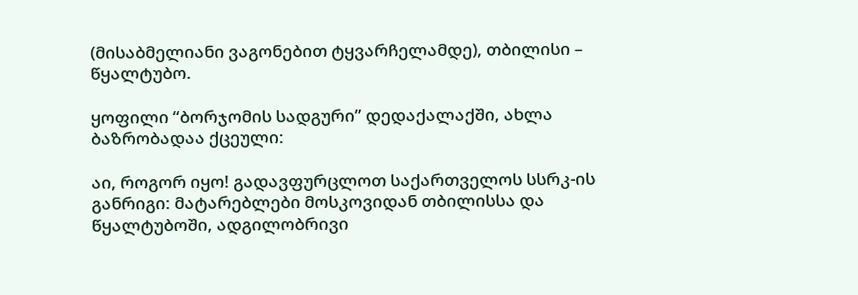(მისაბმელიანი ვაგონებით ტყვარჩელამდე), თბილისი – წყალტუბო.

ყოფილი “ბორჯომის სადგური” დედაქალაქში, ახლა ბაზრობადაა ქცეული:

აი, როგორ იყო! გადავფურცლოთ საქართველოს სსრკ-ის განრიგი: მატარებლები მოსკოვიდან თბილისსა და წყალტუბოში, ადგილობრივი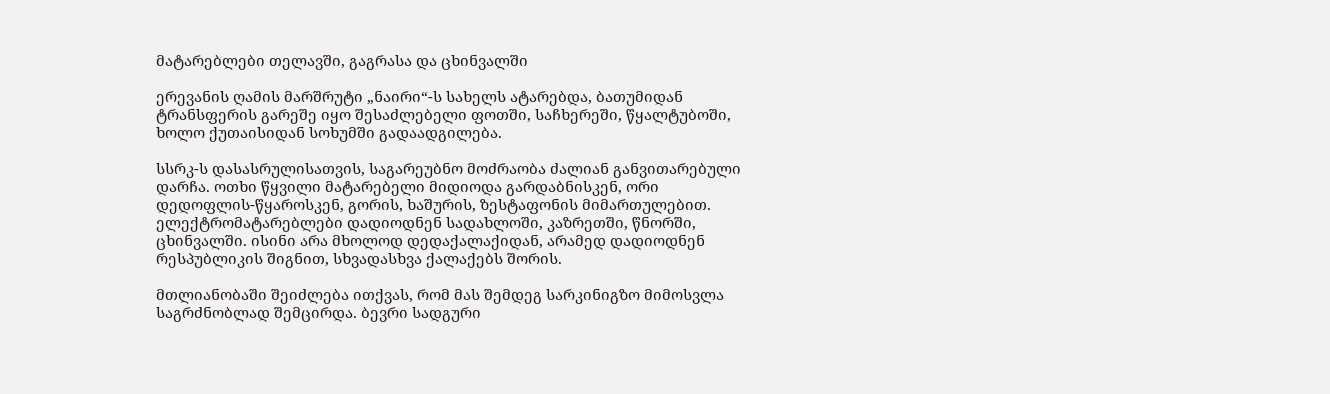მატარებლები თელავში, გაგრასა და ცხინვალში

ერევანის ღამის მარშრუტი „ნაირი“-ს სახელს ატარებდა, ბათუმიდან ტრანსფერის გარეშე იყო შესაძლებელი ფოთში, საჩხერეში, წყალტუბოში, ხოლო ქუთაისიდან სოხუმში გადაადგილება.

სსრკ-ს დასასრულისათვის, საგარეუბნო მოძრაობა ძალიან განვითარებული დარჩა. ოთხი წყვილი მატარებელი მიდიოდა გარდაბნისკენ, ორი დედოფლის-წყაროსკენ, გორის, ხაშურის, ზესტაფონის მიმართულებით. ელექტრომატარებლები დადიოდნენ სადახლოში, კაზრეთში, წნორში, ცხინვალში. ისინი არა მხოლოდ დედაქალაქიდან, არამედ დადიოდნენ რესპუბლიკის შიგნით, სხვადასხვა ქალაქებს შორის.

მთლიანობაში შეიძლება ითქვას, რომ მას შემდეგ სარკინიგზო მიმოსვლა საგრძნობლად შემცირდა. ბევრი სადგური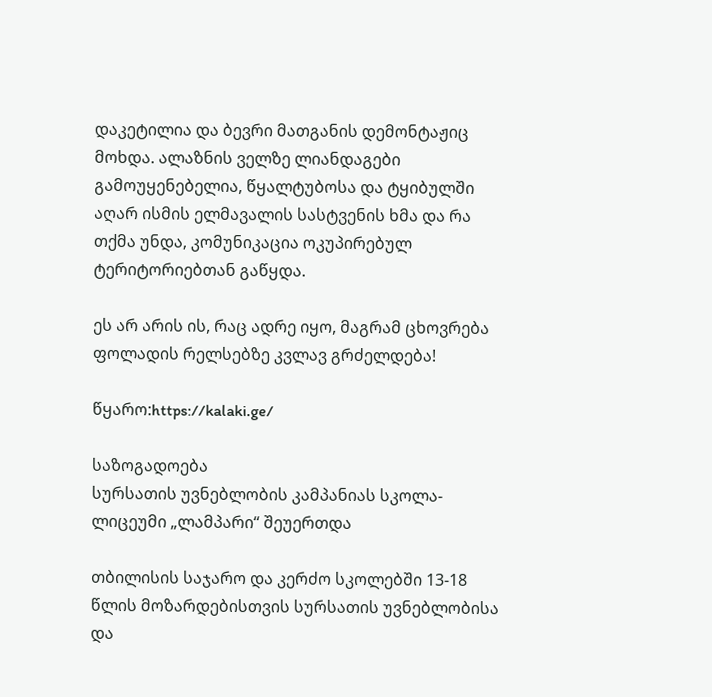დაკეტილია და ბევრი მათგანის დემონტაჟიც მოხდა. ალაზნის ველზე ლიანდაგები გამოუყენებელია, წყალტუბოსა და ტყიბულში აღარ ისმის ელმავალის სასტვენის ხმა და რა თქმა უნდა, კომუნიკაცია ოკუპირებულ ტერიტორიებთან გაწყდა.

ეს არ არის ის, რაც ადრე იყო, მაგრამ ცხოვრება ფოლადის რელსებზე კვლავ გრძელდება!

წყარო:https://kalaki.ge/

საზოგადოება
სურსათის უვნებლობის კამპანიას სკოლა-ლიცეუმი „ლამპარი“ შეუერთდა

თბილისის საჯარო და კერძო სკოლებში 13-18 წლის მოზარდებისთვის სურსათის უვნებლობისა და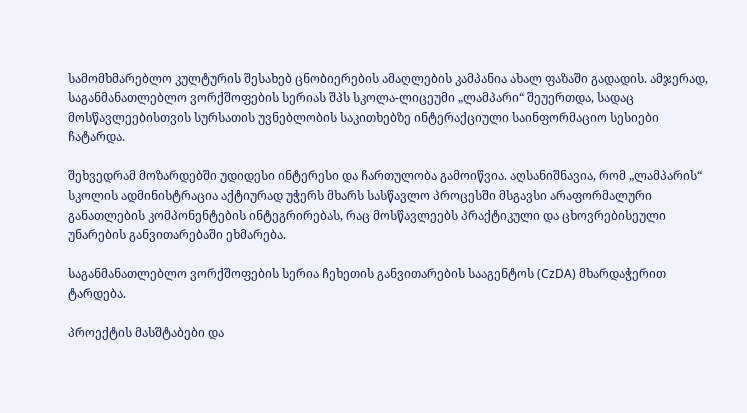სამომხმარებლო კულტურის შესახებ ცნობიერების ამაღლების კამპანია ახალ ფაზაში გადადის. ამჯერად, საგანმანათლებლო ვორქშოფების სერიას შპს სკოლა-ლიცეუმი „ლამპარი“ შეუერთდა, სადაც მოსწავლეებისთვის სურსათის უვნებლობის საკითხებზე ინტერაქციული საინფორმაციო სესიები ჩატარდა.

შეხვედრამ მოზარდებში უდიდესი ინტერესი და ჩართულობა გამოიწვია. აღსანიშნავია, რომ „ლამპარის“ სკოლის ადმინისტრაცია აქტიურად უჭერს მხარს სასწავლო პროცესში მსგავსი არაფორმალური განათლების კომპონენტების ინტეგრირებას, რაც მოსწავლეებს პრაქტიკული და ცხოვრებისეული უნარების განვითარებაში ეხმარება.

საგანმანათლებლო ვორქშოფების სერია ჩეხეთის განვითარების სააგენტოს (CzDA) მხარდაჭერით ტარდება.

პროექტის მასშტაბები და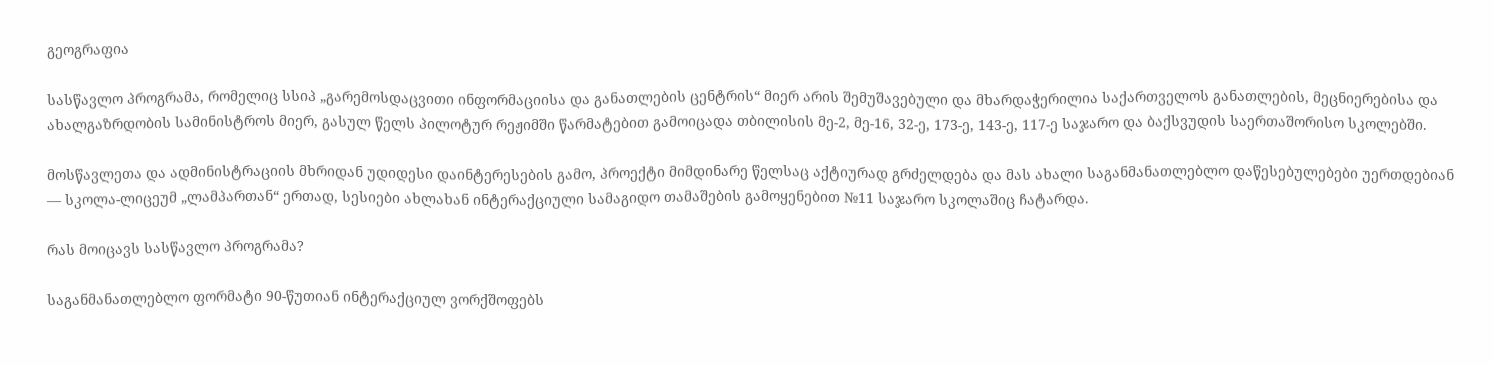გეოგრაფია

სასწავლო პროგრამა, რომელიც სსიპ „გარემოსდაცვითი ინფორმაციისა და განათლების ცენტრის“ მიერ არის შემუშავებული და მხარდაჭერილია საქართველოს განათლების, მეცნიერებისა და ახალგაზრდობის სამინისტროს მიერ, გასულ წელს პილოტურ რეჟიმში წარმატებით გამოიცადა თბილისის მე-2, მე-16, 32-ე, 173-ე, 143-ე, 117-ე საჯარო და ბაქსვუდის საერთაშორისო სკოლებში.

მოსწავლეთა და ადმინისტრაციის მხრიდან უდიდესი დაინტერესების გამო, პროექტი მიმდინარე წელსაც აქტიურად გრძელდება და მას ახალი საგანმანათლებლო დაწესებულებები უერთდებიან — სკოლა-ლიცეუმ „ლამპართან“ ერთად, სესიები ახლახან ინტერაქციული სამაგიდო თამაშების გამოყენებით №11 საჯარო სკოლაშიც ჩატარდა.

რას მოიცავს სასწავლო პროგრამა?

საგანმანათლებლო ფორმატი 90-წუთიან ინტერაქციულ ვორქშოფებს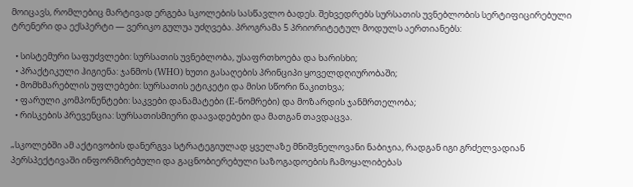მოიცავს, რომლებიც მარტივად ერგება სკოლების სასწავლო ბადეს. შეხვედრებს სურსათის უვნებლობის სერტიფიცირებული ტრენერი და ექსპერტი — ვერიკო გულუა უძღვება. პროგრამა 5 პრიორიტეტულ მოდულს აერთიანებს:

  • სისტემური საფუძვლები: სურსათის უვნებლობა, უსაფრთხოება და ხარისხი;
  • პრაქტიკული ჰიგიენა: ჯანმოს (WHO) ხუთი გასაღების პრინციპი ყოველდღიურობაში;
  • მომხმარებლის უფლებები: სურსათის ეტიკეტი და მისი სწორი წაკითხვა;
  • ფარული კომპონენტები: საკვები დანამატები (E-ნომრები) და მოზარდის ჯანმრთელობა;
  • რისკების პრევენცია: სურსათისმიერი დაავადებები და მათგან თავდაცვა.

„სკოლებში ამ აქტივობის დანერგვა სტრატეგიულად ყველაზე მნიშვნელოვანი ნაბიჯია, რადგან იგი გრძელვადიან პერსპექტივაში ინფორმირებული და გაცნობიერებული საზოგადოების ჩამოყალიბებას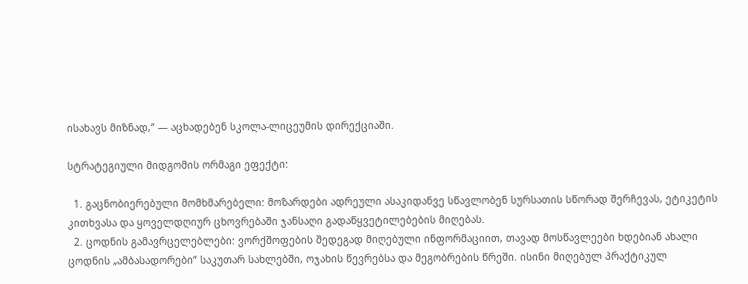ისახავს მიზნად,“ — აცხადებენ სკოლა-ლიცეუმის დირექციაში.

სტრატეგიული მიდგომის ორმაგი ეფექტი:

  1. გაცნობიერებული მომხმარებელი: მოზარდები ადრეული ასაკიდანვე სწავლობენ სურსათის სწორად შერჩევას, ეტიკეტის კითხვასა და ყოველდღიურ ცხოვრებაში ჯანსაღი გადაწყვეტილებების მიღებას.
  2. ცოდნის გამავრცელებლები: ვორქშოფების შედეგად მიღებული ინფორმაციით, თავად მოსწავლეები ხდებიან ახალი ცოდნის „ამბასადორები“ საკუთარ სახლებში, ოჯახის წევრებსა და მეგობრების წრეში. ისინი მიღებულ პრაქტიკულ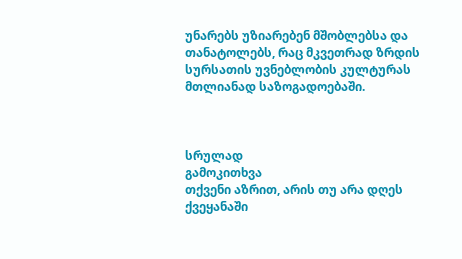უნარებს უზიარებენ მშობლებსა და თანატოლებს, რაც მკვეთრად ზრდის სურსათის უვნებლობის კულტურას მთლიანად საზოგადოებაში.



სრულად
გამოკითხვა
თქვენი აზრით, არის თუ არა დღეს ქვეყანაში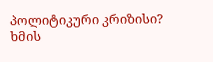პოლიტიკური კრიზისი?
ხმის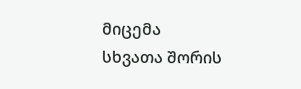მიცემა
სხვათა შორის